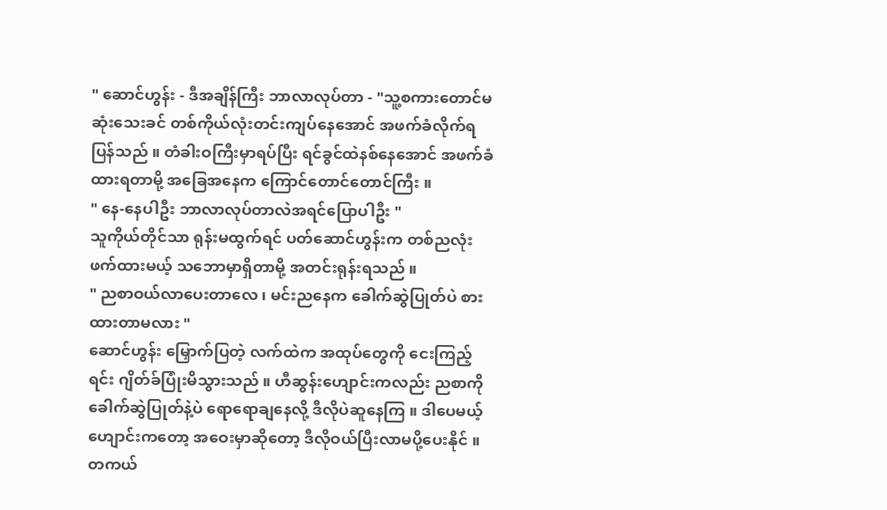" ဆောင်ဟွန်း - ဒီအချိန်ကြီး ဘာလာလုပ်တာ - "သူ့စကားတောင်မဆုံးသေးခင် တစ်ကိုယ်လုံးတင်းကျပ်နေအောင် အဖက်ခံလိုက်ရပြန်သည် ။ တံခါးဝကြီးမှာရပ်ပြီး ရင်ခွင်ထဲနစ်နေအောင် အဖက်ခံထားရတာမို့ အခြေအနေက ကြောင်တောင်တောင်ကြီး ။
" နေ-နေပါဦး ဘာလာလုပ်တာလဲအရင်ပြောပါဦး "
သူကိုယ်တိုင်သာ ရုန်းမထွက်ရင် ပတ်ဆောင်ဟွန်းက တစ်ညလုံးဖက်ထားမယ့် သဘောမှာရှိတာမို့ အတင်းရုန်းရသည် ။
" ညစာဝယ်လာပေးတာလေ ၊ မင်းညနေက ခေါက်ဆွဲပြုတ်ပဲ စားထားတာမလား "
ဆောင်ဟွန်း မြှောက်ပြတဲ့ လက်ထဲက အထုပ်တွေကို ငေးကြည့်ရင်း ဂျိတ်ခ်ပြုံးမိသွားသည် ။ ဟီဆွန်းဟျောင်းကလည်း ညစာကို ခေါက်ဆွဲပြုတ်နဲ့ပဲ ရောရောချနေလို့ ဒီလိုပဲဆူနေကြ ။ ဒါပေမယ့် ဟျောင်းကတော့ အဝေးမှာဆိုတော့ ဒီလိုဝယ်ပြီးလာမပို့ပေးနိုင် ။ တကယ်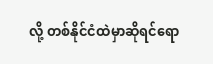လို့ တစ်နိုင်ငံထဲမှာဆိုရင်ရော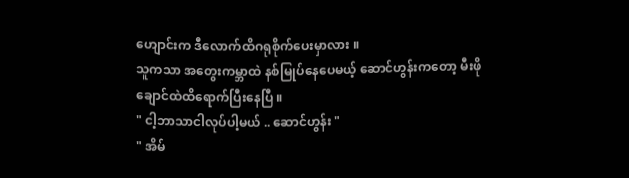ဟျောင်းက ဒီလောက်ထိဂရုစိုက်ပေးမှာလား ။
သူကသာ အတွေးကမ္ဘာထဲ နစ်မြုပ်နေပေမယ့် ဆောင်ဟွန်းကတော့ မီးဖိုချောင်ထဲထိရောက်ပြီးနေပြီ ။
" ငါ့ဘာသာငါလုပ်ပါ့မယ် .. ဆောင်ဟွန်း "
" အိမ်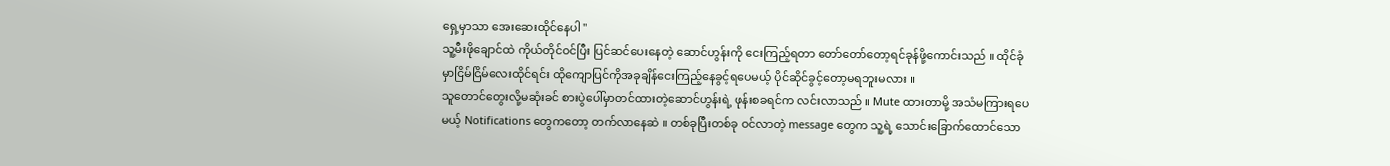ရှေ့မှာသာ အေးဆေးထိုင်နေပါ "
သူ့မီးဖိုချောင်ထဲ ကိုယ်တိုင်ဝင်ပြီး ပြင်ဆင်ပေးနေတဲ့ ဆောင်ဟွန်းကို ငေးကြည့်ရတာ တော်တော်တော့ရင်ခုန်ဖို့ကောင်းသည် ။ ထိုင်ခုံမှာငြိမ်ငြိမ်လေးထိုင်ရင်း ထိုကျောပြင်ကိုအခုချိန်ငေးကြည့်နေခွင့်ရပေမယ့် ပိုင်ဆိုင်ခွင့်တော့မရဘူးမလား ။
သူတောင်တွေးလို့မဆုံးခင် စားပွဲပေါ်မှာတင်ထားတဲ့ဆောင်ဟွန်းရဲ့ ဖုန်းစခရင်က လင်းလာသည် ။ Mute ထားတာမို့ အသံမကြားရပေမယ့် Notifications တွေကတော့ တက်လာနေဆဲ ။ တစ်ခုပြီးတစ်ခု ဝင်လာတဲ့ message တွေက သူ့ရဲ့ သောင်းခြောက်ထောင်သော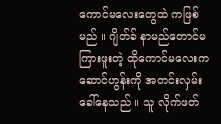ကောင်မလေးတွေထဲ ကဖြစ်မည် ။ ဂျိတ်ခ် နာမည်တောင်မကြားဖူးတဲ့ ထိုကောင်မလေးက ဆောင်ဟွန်းကို အတင်းလှမ်းခေါ်နေသည် ။ သူ လိုက်ဖတ်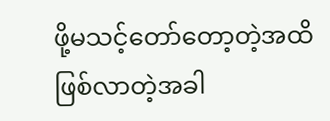ဖို့မသင့်တော်တော့တဲ့အထိ ဖြစ်လာတဲ့အခါ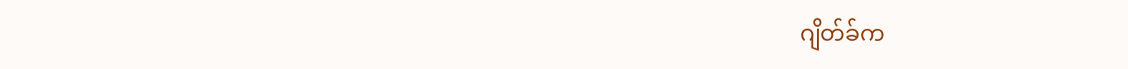ဂျိတ်ခ်က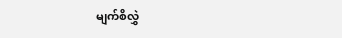မျက်စိလွှဲ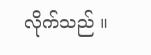လိုက်သည် ။